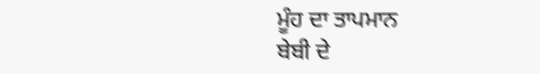ਮੂੰਹ ਦਾ ਤਾਪਮਾਨ
ਬੇਬੀ ਦੇ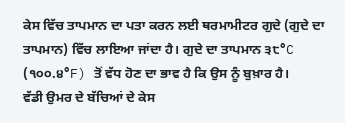ਕੇਸ ਵਿੱਚ ਤਾਪਮਾਨ ਦਾ ਪਤਾ ਕਰਨ ਲਈ ਥਰਮਾਮੀਟਰ ਗੁਦੇ (ਗੁਦੇ ਦਾ ਤਾਪਮਾਨ) ਵਿੱਚ ਲਾਇਆ ਜਾਂਦਾ ਹੈ। ਗੁਦੇ ਦਾ ਤਾਪਮਾਨ ੩੮°C (੧੦੦.੪°F) ਤੋਂ ਵੱਧ ਹੋਣ ਦਾ ਭਾਵ ਹੈ ਕਿ ਉਸ ਨੂੰ ਬੁਖ਼ਾਰ ਹੈ।
ਵੱਡੀ ਉਮਰ ਦੇ ਬੱਚਿਆਂ ਦੇ ਕੇਸ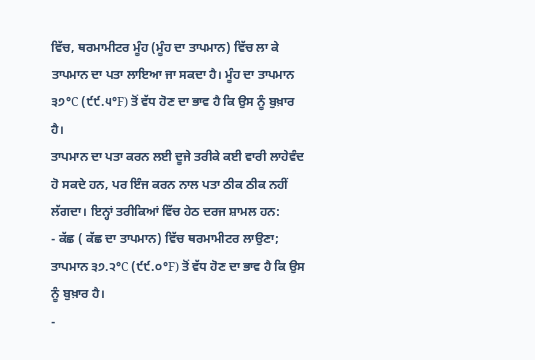ਵਿੱਚ, ਥਰਮਾਮੀਟਰ ਮੂੰਹ (ਮੂੰਹ ਦਾ ਤਾਪਮਾਨ) ਵਿੱਚ ਲਾ ਕੇ ਤਾਪਮਾਨ ਦਾ ਪਤਾ ਲਾਇਆ ਜਾ ਸਕਦਾ ਹੈ। ਮੂੰਹ ਦਾ ਤਾਪਮਾਨ ੩੭°C (੯੯.੫°F) ਤੋਂ ਵੱਧ ਹੋਣ ਦਾ ਭਾਵ ਹੈ ਕਿ ਉਸ ਨੂੰ ਬੁਖ਼ਾਰ ਹੈ।
ਤਾਪਮਾਨ ਦਾ ਪਤਾ ਕਰਨ ਲਈ ਦੂਜੇ ਤਰੀਕੇ ਕਈ ਵਾਰੀ ਲਾਹੇਵੰਦ ਹੋ ਸਕਦੇ ਹਨ, ਪਰ ਇੰਜ ਕਰਨ ਨਾਲ ਪਤਾ ਠੀਕ ਠੀਕ ਨਹੀਂ ਲੱਗਦਾ। ਇਨ੍ਹਾਂ ਤਰੀਕਿਆਂ ਵਿੱਚ ਹੇਠ ਦਰਜ ਸ਼ਾਮਲ ਹਨ:
- ਕੱਛ ( ਕੱਛ ਦਾ ਤਾਪਮਾਨ) ਵਿੱਚ ਥਰਮਾਮੀਟਰ ਲਾਉਣਾ; ਤਾਪਮਾਨ ੩੭.੨°C (੯੯.੦°F) ਤੋਂ ਵੱਧ ਹੋਣ ਦਾ ਭਾਵ ਹੈ ਕਿ ਉਸ ਨੂੰ ਬੁਖ਼ਾਰ ਹੈ।
-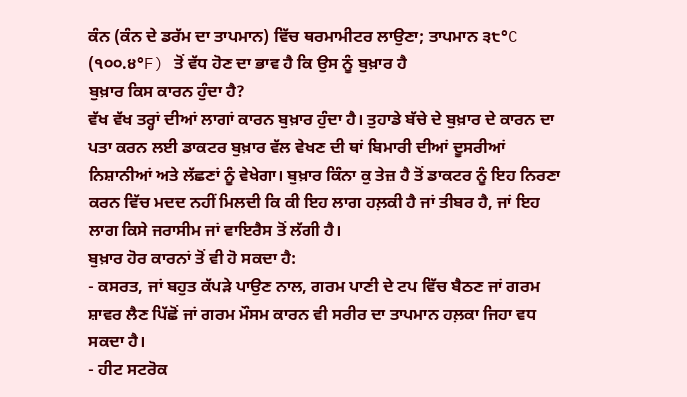ਕੰਨ (ਕੰਨ ਦੇ ਡਰੱਮ ਦਾ ਤਾਪਮਾਨ) ਵਿੱਚ ਥਰਮਾਮੀਟਰ ਲਾਉਣਾ; ਤਾਪਮਾਨ ੩੮°C (੧੦੦.੪°F) ਤੋਂ ਵੱਧ ਹੋਣ ਦਾ ਭਾਵ ਹੈ ਕਿ ਉਸ ਨੂੰ ਬੁਖ਼ਾਰ ਹੈ
ਬੁਖ਼ਾਰ ਕਿਸ ਕਾਰਨ ਹੁੰਦਾ ਹੈ?
ਵੱਖ ਵੱਖ ਤਰ੍ਹਾਂ ਦੀਆਂ ਲਾਗਾਂ ਕਾਰਨ ਬੁਖ਼ਾਰ ਹੁੰਦਾ ਹੈ। ਤੁਹਾਡੇ ਬੱਚੇ ਦੇ ਬੁਖ਼ਾਰ ਦੇ ਕਾਰਨ ਦਾ ਪਤਾ ਕਰਨ ਲਈ ਡਾਕਟਰ ਬੁਖ਼ਾਰ ਵੱਲ ਵੇਖਣ ਦੀ ਥਾਂ ਬਿਮਾਰੀ ਦੀਆਂ ਦੂਸਰੀਆਂ ਨਿਸ਼ਾਨੀਆਂ ਅਤੇ ਲੱਛਣਾਂ ਨੂੰ ਵੇਖੇਗਾ। ਬੁਖ਼ਾਰ ਕਿੰਨਾ ਕੁ ਤੇਜ਼ ਹੈ ਤੋਂ ਡਾਕਟਰ ਨੂੰ ਇਹ ਨਿਰਣਾ ਕਰਨ ਵਿੱਚ ਮਦਦ ਨਹੀਂ ਮਿਲਦੀ ਕਿ ਕੀ ਇਹ ਲਾਗ ਹਲ਼ਕੀ ਹੈ ਜਾਂ ਤੀਬਰ ਹੈ, ਜਾਂ ਇਹ ਲਾਗ ਕਿਸੇ ਜਰਾਸੀਮ ਜਾਂ ਵਾਇਰੈਸ ਤੋਂ ਲੱਗੀ ਹੈ।
ਬੁਖ਼ਾਰ ਹੋਰ ਕਾਰਨਾਂ ਤੋਂ ਵੀ ਹੋ ਸਕਦਾ ਹੈ:
- ਕਸਰਤ, ਜਾਂ ਬਹੁਤ ਕੱਪੜੇ ਪਾਉਣ ਨਾਲ, ਗਰਮ ਪਾਣੀ ਦੇ ਟਪ ਵਿੱਚ ਬੈਠਣ ਜਾਂ ਗਰਮ ਸ਼ਾਵਰ ਲੈਣ ਪਿੱਛੋਂ ਜਾਂ ਗਰਮ ਮੌਸਮ ਕਾਰਨ ਵੀ ਸਰੀਰ ਦਾ ਤਾਪਮਾਨ ਹਲ਼ਕਾ ਜਿਹਾ ਵਧ ਸਕਦਾ ਹੈ।
- ਹੀਟ ਸਟਰੋਕ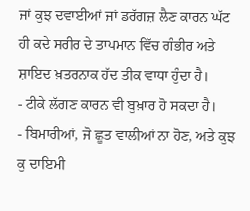ਜਾਂ ਕੁਝ ਦਵਾਈਆਂ ਜਾਂ ਡਰੱਗਜ਼ ਲੈਣ ਕਾਰਨ ਘੱਟ ਹੀ ਕਦੇ ਸਰੀਰ ਦੇ ਤਾਪਮਾਨ ਵਿੱਚ ਗੰਭੀਰ ਅਤੇ ਸ਼ਾਇਦ ਖ਼ਤਰਨਾਕ ਹੱਦ ਤੀਕ ਵਾਧਾ ਹੁੰਦਾ ਹੈ।
- ਟੀਕੇ ਲੱਗਣ ਕਾਰਨ ਵੀ ਬੁਖ਼ਾਰ ਹੋ ਸਕਦਾ ਹੈ।
- ਬਿਮਾਰੀਆਂ, ਜੋ ਛੂਤ ਵਾਲੀਆਂ ਨਾ ਹੋਣ, ਅਤੇ ਕੁਝ ਕੁ ਦਾਇਮੀ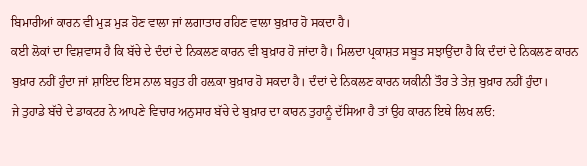ਬਿਮਾਰੀਆਂ ਕਾਰਨ ਵੀ ਮੁੜ ਮੁੜ ਹੋਣ ਵਾਲਾ ਜਾਂ ਲਗਾਤਾਰ ਰਹਿਣ ਵਾਲਾ ਬੁਖ਼ਾਰ ਹੋ ਸਕਦਾ ਹੈ।
ਕਈ ਲੋਕਾਂ ਦਾ ਵਿਸ਼ਵਾਸ ਹੈ ਕਿ ਬੱਚੇ ਦੇ ਦੰਦਾਂ ਦੇ ਨਿਕਲਣ ਕਾਰਨ ਵੀ ਬੁਖ਼ਾਰ ਹੋ ਜਾਂਦਾ ਹੈ। ਮਿਲਦਾ ਪ੍ਰਕਾਸ਼ਤ ਸਬੂਤ ਸਝਾਉਂਦਾ ਹੈ ਕਿ ਦੰਦਾਂ ਦੇ ਨਿਕਲਣ ਕਾਰਨ ਬੁਖ਼ਾਰ ਨਹੀਂ ਹੁੰਦਾ ਜਾਂ ਸ਼ਾਇਦ ਇਸ ਨਾਲ ਬਹੁਤ ਹੀ ਹਲ਼ਕਾ ਬੁਖ਼ਾਰ ਹੋ ਸਕਦਾ ਹੈ। ਦੰਦਾਂ ਦੇ ਨਿਕਲਣ ਕਾਰਨ ਯਕੀਨੀ ਤੌਰ ਤੇ ਤੇਜ਼ ਬੁਖ਼ਾਰ ਨਹੀਂ ਹੁੰਦਾ।
ਜੇ ਤੁਹਾਡੇ ਬੱਚੇ ਦੇ ਡਾਕਟਰ ਨੇ ਆਪਣੇ ਵਿਚਾਰ ਅਨੁਸਾਰ ਬੱਚੇ ਦੇ ਬੁਖ਼ਾਰ ਦਾ ਕਾਰਨ ਤੁਹਾਨੂੰ ਦੱਸਿਆ ਹੈ ਤਾਂ ਉਹ ਕਾਰਨ ਇਥੇ ਲਿਖ ਲਓ: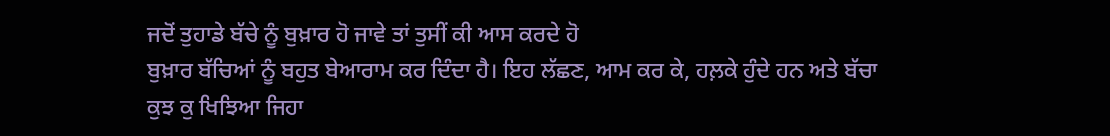ਜਦੋਂ ਤੁਹਾਡੇ ਬੱਚੇ ਨੂੰ ਬੁਖ਼ਾਰ ਹੋ ਜਾਵੇ ਤਾਂ ਤੁਸੀਂ ਕੀ ਆਸ ਕਰਦੇ ਹੋ
ਬੁਖ਼ਾਰ ਬੱਚਿਆਂ ਨੂੰ ਬਹੁਤ ਬੇਆਰਾਮ ਕਰ ਦਿੰਦਾ ਹੈ। ਇਹ ਲੱਛਣ, ਆਮ ਕਰ ਕੇ, ਹਲ਼ਕੇ ਹੁੰਦੇ ਹਨ ਅਤੇ ਬੱਚਾ ਕੁਝ ਕੁ ਖਿਝਿਆ ਜਿਹਾ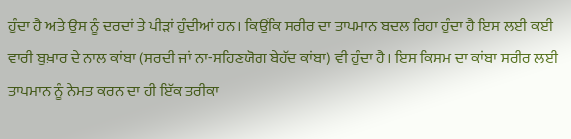ਹੁੰਦਾ ਹੈ ਅਤੇ ਉਸ ਨੂੰ ਦਰਦਾਂ ਤੇ ਪੀੜਾਂ ਹੁੰਦੀਆਂ ਹਨ। ਕਿਉਂਕਿ ਸਰੀਰ ਦਾ ਤਾਪਮਾਨ ਬਦਲ ਰਿਹਾ ਹੁੰਦਾ ਹੈ ਇਸ ਲਈ ਕਈ ਵਾਰੀ ਬੁਖ਼ਾਰ ਦੇ ਨਾਲ ਕਾਂਬਾ (ਸਰਦੀ ਜਾਂ ਨਾ-ਸਹਿਣਯੋਗ ਬੇਹੱਦ ਕਾਂਬਾ) ਵੀ ਹੁੰਦਾ ਹੈ। ਇਸ ਕਿਸਮ ਦਾ ਕਾਂਬਾ ਸਰੀਰ ਲਈ ਤਾਪਮਾਨ ਨੂੰ ਨੇਮਤ ਕਰਨ ਦਾ ਹੀ ਇੱਕ ਤਰੀਕਾ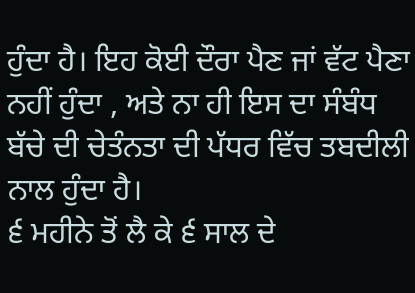ਹੁੰਦਾ ਹੈ। ਇਹ ਕੋਈ ਦੌਰਾ ਪੈਣ ਜਾਂ ਵੱਟ ਪੈਣਾ ਨਹੀਂ ਹੁੰਦਾ , ਅਤੇ ਨਾ ਹੀ ਇਸ ਦਾ ਸੰਬੰਧ ਬੱਚੇ ਦੀ ਚੇਤੰਨਤਾ ਦੀ ਪੱਧਰ ਵਿੱਚ ਤਬਦੀਲੀ ਨਾਲ ਹੁੰਦਾ ਹੈ।
੬ ਮਹੀਨੇ ਤੋਂ ਲੈ ਕੇ ੬ ਸਾਲ ਦੇ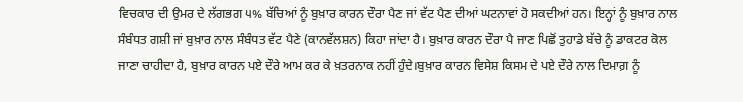ਵਿਚਕਾਰ ਦੀ ਉਮਰ ਦੇ ਲੱਗਭਗ ੫% ਬੱਚਿਆਂ ਨੂੰ ਬੁਖ਼ਾਰ ਕਾਰਨ ਦੌਰਾ ਪੈਣ ਜਾਂ ਵੱਟ ਪੈਣ ਦੀਆਂ ਘਟਨਾਵਾਂ ਹੋ ਸਕਦੀਆਂ ਹਨ। ਇਨ੍ਹਾਂ ਨੂੰ ਬੁਖ਼ਾਰ ਨਾਲ ਸੰਬੰਧਤ ਗਸ਼ੀ ਜਾਂ ਬੁਖ਼ਾਰ ਨਾਲ ਸੰਬੰਧਤ ਵੱਟ ਪੈਣੇ (ਕਾਨਵੱਲਸ਼ਨ) ਕਿਹਾ ਜਾਂਦਾ ਹੈ। ਬੁਖ਼ਾਰ ਕਾਰਨ ਦੌਰਾ ਪੈ ਜਾਣ ਪਿਛੋਂ ਤੁਹਾਡੇ ਬੱਚੇ ਨੂੰ ਡਾਕਟਰ ਕੋਲ ਜਾਣਾ ਚਾਹੀਦਾ ਹੈ, ਬੁਖ਼ਾਰ ਕਾਰਨ ਪਏ ਦੌਰੇ ਆਮ ਕਰ ਕੇ ਖ਼ਤਰਨਾਕ ਨਹੀਂ ਹੁੰਦੇ।ਬੁਖ਼ਾਰ ਕਾਰਨ ਵਿਸੇਸ਼ ਕਿਸਮ ਦੇ ਪਏ ਦੌਰੇ ਨਾਲ ਦਿਮਾਗ਼ ਨੂੰ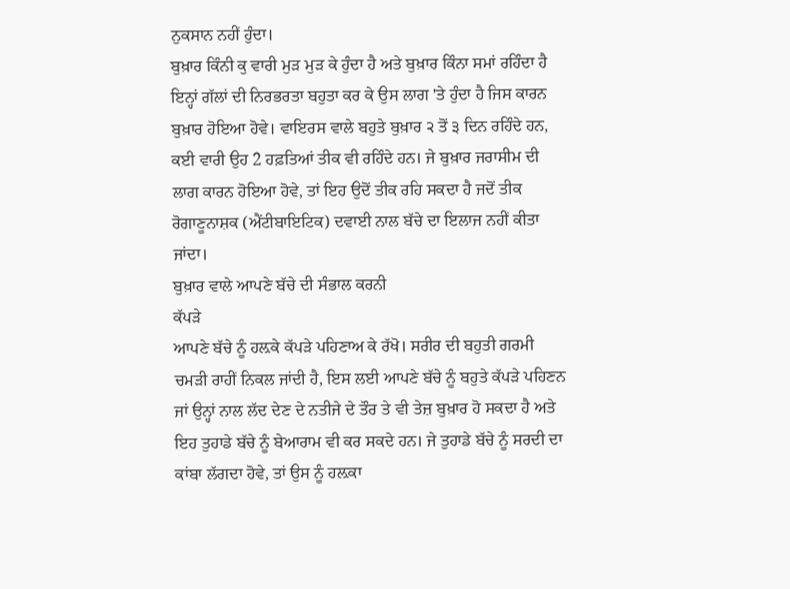ਨੁਕਸਾਨ ਨਹੀਂ ਹੁੰਦਾ।
ਬੁਖ਼ਾਰ ਕਿੰਨੀ ਕੁ ਵਾਰੀ ਮੁੜ ਮੁੜ ਕੇ ਹੁੰਦਾ ਹੈ ਅਤੇ ਬੁਖ਼ਾਰ ਕਿੰਨਾ ਸਮਾਂ ਰਹਿੰਦਾ ਹੈ ਇਨ੍ਹਾਂ ਗੱਲਾਂ ਦੀ ਨਿਰਭਰਤਾ ਬਹੁਤਾ ਕਰ ਕੇ ਉਸ ਲਾਗ 'ਤੇ ਹੁੰਦਾ ਹੈ ਜਿਸ ਕਾਰਨ ਬੁਖ਼ਾਰ ਹੋਇਆ ਹੋਵੇ। ਵਾਇਰਸ ਵਾਲੇ ਬਹੁਤੇ ਬੁਖ਼ਾਰ ੨ ਤੋਂ ੩ ਦਿਨ ਰਹਿੰਦੇ ਹਨ, ਕਈ ਵਾਰੀ ਉਹ 2 ਹਫ਼ਤਿਆਂ ਤੀਕ ਵੀ ਰਹਿੰਦੇ ਹਨ। ਜੇ ਬੁਖ਼ਾਰ ਜਰਾਸੀਮ ਦੀ ਲਾਗ ਕਾਰਨ ਹੋਇਆ ਹੋਵੇ, ਤਾਂ ਇਹ ਉਦੋਂ ਤੀਕ ਰਹਿ ਸਕਦਾ ਹੈ ਜਦੋਂ ਤੀਕ ਰੋਗਾਣੂਨਾਸ਼ਕ (ਐਂਟੀਬਾਇਟਿਕ) ਦਵਾਈ ਨਾਲ ਬੱਚੇ ਦਾ ਇਲਾਜ ਨਹੀਂ ਕੀਤਾ ਜਾਂਦਾ।
ਬੁਖ਼ਾਰ ਵਾਲੇ ਆਪਣੇ ਬੱਚੇ ਦੀ ਸੰਭਾਲ ਕਰਨੀ
ਕੱਪੜੇ
ਆਪਣੇ ਬੱਚੇ ਨੂੰ ਹਲ਼ਕੇ ਕੱਪੜੇ ਪਹਿਣਾਅ ਕੇ ਰੱਖੋ। ਸਰੀਰ ਦੀ ਬਹੁਤੀ ਗਰਮੀ ਚਮੜੀ ਰਾਹੀਂ ਨਿਕਲ ਜਾਂਦੀ ਹੈ, ਇਸ ਲਈ ਆਪਣੇ ਬੱਚੇ ਨੂੰ ਬਹੁਤੇ ਕੱਪੜੇ ਪਹਿਣਨ ਜਾਂ ਉਨ੍ਹਾਂ ਨਾਲ ਲੱਦ ਦੇਣ ਦੇ ਨਤੀਜੇ ਦੇ ਤੌਰ ਤੇ ਵੀ ਤੇਜ਼ ਬੁਖ਼ਾਰ ਹੋ ਸਕਦਾ ਹੈ ਅਤੇ ਇਹ ਤੁਹਾਡੇ ਬੱਚੇ ਨੂੰ ਬੇਆਰਾਮ ਵੀ ਕਰ ਸਕਦੇ ਹਨ। ਜੇ ਤੁਹਾਡੇ ਬੱਚੇ ਨੂੰ ਸਰਦੀ ਦਾ ਕਾਂਬਾ ਲੱਗਦਾ ਹੋਵੇ, ਤਾਂ ਉਸ ਨੂੰ ਹਲ਼ਕਾ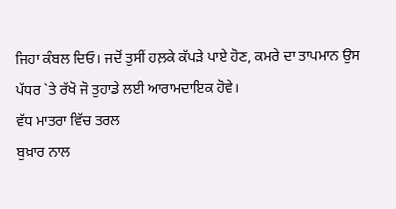ਜਿਹਾ ਕੰਬਲ ਦਿਓ। ਜਦੋਂ ਤੁਸੀਂ ਹਲ਼ਕੇ ਕੱਪੜੇ ਪਾਏ ਹੋਣ, ਕਮਰੇ ਦਾ ਤਾਪਮਾਨ ਉਸ ਪੱਧਰ `ਤੇ ਰੱਖੋ ਜੋ ਤੁਹਾਡੇ ਲਈ ਆਰਾਮਦਾਇਕ ਹੋਵੇ।
ਵੱਧ ਮਾਤਰਾ ਵਿੱਚ ਤਰਲ
ਬੁਖ਼ਾਰ ਨਾਲ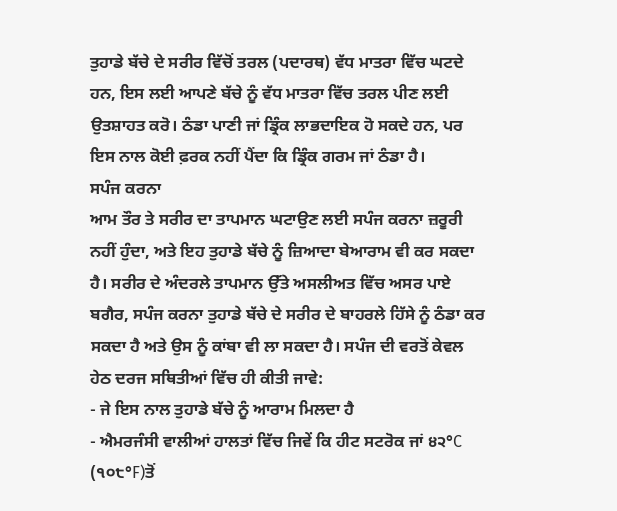ਤੁਹਾਡੇ ਬੱਚੇ ਦੇ ਸਰੀਰ ਵਿੱਚੋਂ ਤਰਲ (ਪਦਾਰਥ) ਵੱਧ ਮਾਤਰਾ ਵਿੱਚ ਘਟਦੇ ਹਨ, ਇਸ ਲਈ ਆਪਣੇ ਬੱਚੇ ਨੂੰ ਵੱਧ ਮਾਤਰਾ ਵਿੱਚ ਤਰਲ ਪੀਣ ਲਈ ਉਤਸ਼ਾਹਤ ਕਰੋ। ਠੰਡਾ ਪਾਣੀ ਜਾਂ ਡ੍ਰਿੰਕ ਲਾਭਦਾਇਕ ਹੋ ਸਕਦੇ ਹਨ, ਪਰ ਇਸ ਨਾਲ ਕੋਈ ਫ਼ਰਕ ਨਹੀਂ ਪੈਂਦਾ ਕਿ ਡ੍ਰਿੰਕ ਗਰਮ ਜਾਂ ਠੰਡਾ ਹੈ।
ਸਪੰਜ ਕਰਨਾ
ਆਮ ਤੌਰ ਤੇ ਸਰੀਰ ਦਾ ਤਾਪਮਾਨ ਘਟਾਉਣ ਲਈ ਸਪੰਜ ਕਰਨਾ ਜ਼ਰੂਰੀ ਨਹੀਂ ਹੁੰਦਾ, ਅਤੇ ਇਹ ਤੁਹਾਡੇ ਬੱਚੇ ਨੂੰ ਜ਼ਿਆਦਾ ਬੇਆਰਾਮ ਵੀ ਕਰ ਸਕਦਾ ਹੈ। ਸਰੀਰ ਦੇ ਅੰਦਰਲੇ ਤਾਪਮਾਨ ਉੱਤੇ ਅਸਲੀਅਤ ਵਿੱਚ ਅਸਰ ਪਾਏ ਬਗੈਰ, ਸਪੰਜ ਕਰਨਾ ਤੁਹਾਡੇ ਬੱਚੇ ਦੇ ਸਰੀਰ ਦੇ ਬਾਹਰਲੇ ਹਿੱਸੇ ਨੂੰ ਠੰਡਾ ਕਰ ਸਕਦਾ ਹੈ ਅਤੇ ਉਸ ਨੂੰ ਕਾਂਬਾ ਵੀ ਲਾ ਸਕਦਾ ਹੈ। ਸਪੰਜ ਦੀ ਵਰਤੋਂ ਕੇਵਲ ਹੇਠ ਦਰਜ ਸਥਿਤੀਆਂ ਵਿੱਚ ਹੀ ਕੀਤੀ ਜਾਵੇ:
- ਜੇ ਇਸ ਨਾਲ ਤੁਹਾਡੇ ਬੱਚੇ ਨੂੰ ਆਰਾਮ ਮਿਲਦਾ ਹੈ
- ਐਮਰਜੰਸੀ ਵਾਲੀਆਂ ਹਾਲਤਾਂ ਵਿੱਚ ਜਿਵੇਂ ਕਿ ਹੀਟ ਸਟਰੋਕ ਜਾਂ ੪੨°C (੧੦੮°F)ਤੋਂ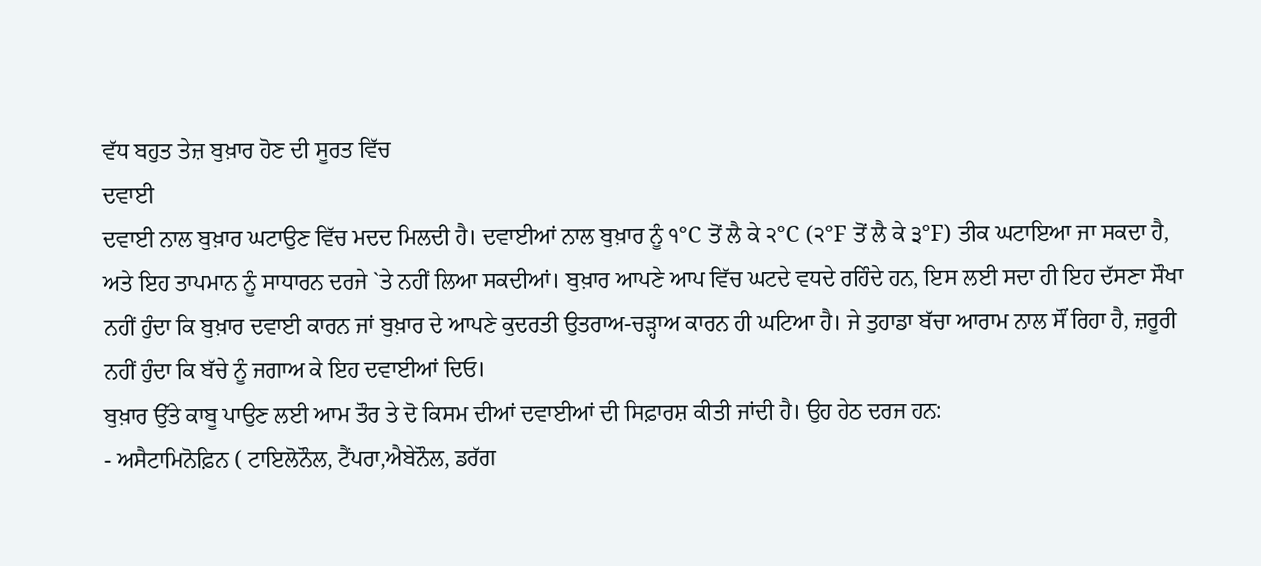ਵੱਧ ਬਹੁਤ ਤੇਜ਼ ਬੁਖ਼ਾਰ ਹੋਣ ਦੀ ਸੂਰਤ ਵਿੱਚ
ਦਵਾਈ
ਦਵਾਈ ਨਾਲ ਬੁਖ਼ਾਰ ਘਟਾਉਣ ਵਿੱਚ ਮਦਦ ਮਿਲਦੀ ਹੈ। ਦਵਾਈਆਂ ਨਾਲ ਬੁਖ਼ਾਰ ਨੂੰ ੧°C ਤੋਂ ਲੈ ਕੇ ੨°C (੨°F ਤੋਂ ਲੈ ਕੇ ੩°F) ਤੀਕ ਘਟਾਇਆ ਜਾ ਸਕਦਾ ਹੈ, ਅਤੇ ਇਹ ਤਾਪਮਾਨ ਨੂੰ ਸਾਧਾਰਨ ਦਰਜੇ `ਤੇ ਨਹੀਂ ਲਿਆ ਸਕਦੀਆਂ। ਬੁਖ਼ਾਰ ਆਪਣੇ ਆਪ ਵਿੱਚ ਘਟਦੇ ਵਧਦੇ ਰਹਿੰਦੇ ਹਨ, ਇਸ ਲਈ ਸਦਾ ਹੀ ਇਹ ਦੱਸਣਾ ਸੌਖਾ ਨਹੀਂ ਹੁੰਦਾ ਕਿ ਬੁਖ਼ਾਰ ਦਵਾਈ ਕਾਰਨ ਜਾਂ ਬੁਖ਼ਾਰ ਦੇ ਆਪਣੇ ਕੁਦਰਤੀ ਉਤਰਾਅ-ਚੜ੍ਹਾਅ ਕਾਰਨ ਹੀ ਘਟਿਆ ਹੈ। ਜੇ ਤੁਹਾਡਾ ਬੱਚਾ ਆਰਾਮ ਨਾਲ ਸੌਂ ਰਿਹਾ ਹੈ, ਜ਼ਰੂਰੀ ਨਹੀਂ ਹੁੰਦਾ ਕਿ ਬੱਚੇ ਨੂੰ ਜਗਾਅ ਕੇ ਇਹ ਦਵਾਈਆਂ ਦਿਓ।
ਬੁਖ਼ਾਰ ਉੱਤੇ ਕਾਬੂ ਪਾਉਣ ਲਈ ਆਮ ਤੌਰ ਤੇ ਦੋ ਕਿਸਮ ਦੀਆਂ ਦਵਾਈਆਂ ਦੀ ਸਿਫ਼ਾਰਸ਼ ਕੀਤੀ ਜਾਂਦੀ ਹੈ। ਉਹ ਹੇਠ ਦਰਜ ਹਨ:
- ਅਸੈਟਾਮਿਨੋਫ਼ਿਨ ( ਟਾਇਲੋਨੌਲ, ਟੈਂਪਰਾ,ਐਬੇਨੌਲ, ਡਰੱਗ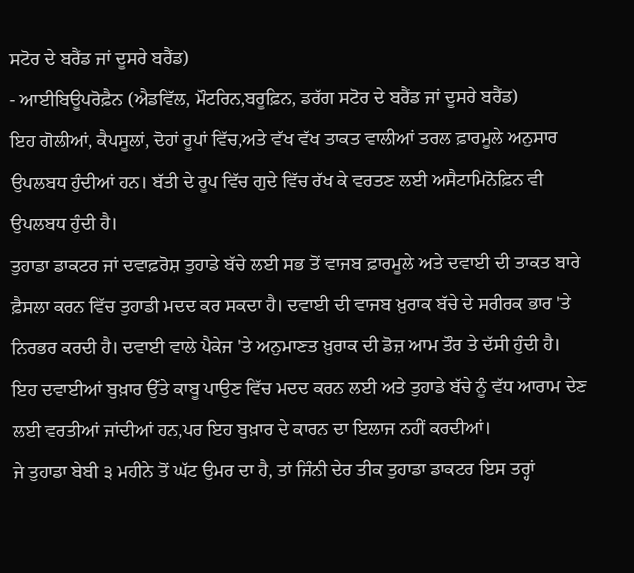ਸਟੋਰ ਦੇ ਬਰੈਂਡ ਜਾਂ ਦੂਸਰੇ ਬਰੈਂਡ)
- ਆਈਬਿਊਪਰੋਫ਼ੈਨ (ਐਡਵਿੱਲ, ਮੌਟਰਿਨ,ਬਰੂਫ਼ਿਨ, ਡਰੱਗ ਸਟੋਰ ਦੇ ਬਰੈਂਡ ਜਾਂ ਦੂਸਰੇ ਬਰੈਂਡ)
ਇਹ ਗੋਲੀਆਂ, ਕੈਪਸੂਲਾਂ, ਦੋਹਾਂ ਰੂਪਾਂ ਵਿੱਚ,ਅਤੇ ਵੱਖ ਵੱਖ ਤਾਕਤ ਵਾਲੀਆਂ ਤਰਲ ਫ਼ਾਰਮੂਲੇ ਅਨੁਸਾਰ ਉਪਲਬਧ ਹੁੰਦੀਆਂ ਹਨ। ਬੱਤੀ ਦੇ ਰੂਪ ਵਿੱਚ ਗੁਦੇ ਵਿੱਚ ਰੱਖ ਕੇ ਵਰਤਣ ਲਈ ਅਸੈਟਾਮਿਨੋਫ਼ਿਨ ਵੀ ਉਪਲਬਧ ਹੁੰਦੀ ਹੈ।
ਤੁਹਾਡਾ ਡਾਕਟਰ ਜਾਂ ਦਵਾਫ਼ਰੋਸ਼ ਤੁਹਾਡੇ ਬੱਚੇ ਲਈ ਸਭ ਤੋਂ ਵਾਜਬ ਫ਼ਾਰਮੂਲੇ ਅਤੇ ਦਵਾਈ ਦੀ ਤਾਕਤ ਬਾਰੇ ਫ਼ੈਸਲਾ ਕਰਨ ਵਿੱਚ ਤੁਹਾਡੀ ਮਦਦ ਕਰ ਸਕਦਾ ਹੈ। ਦਵਾਈ ਦੀ ਵਾਜਬ ਖ਼ੁਰਾਕ ਬੱਚੇ ਦੇ ਸਰੀਰਕ ਭਾਰ 'ਤੇ ਨਿਰਭਰ ਕਰਦੀ ਹੈ। ਦਵਾਈ ਵਾਲੇ ਪੈਕੇਜ 'ਤੇ ਅਨੁਮਾਣਤ ਖ਼ੁਰਾਕ ਦੀ ਡੋਜ਼ ਆਮ ਤੌਰ ਤੇ ਦੱਸੀ ਹੁੰਦੀ ਹੈ।
ਇਹ ਦਵਾਈਆਂ ਬੁਖ਼ਾਰ ਉੱਤੇ ਕਾਬੂ ਪਾਉਣ ਵਿੱਚ ਮਦਦ ਕਰਨ ਲਈ ਅਤੇ ਤੁਹਾਡੇ ਬੱਚੇ ਨੂੰ ਵੱਧ ਆਰਾਮ ਦੇਣ ਲਈ ਵਰਤੀਆਂ ਜਾਂਦੀਆਂ ਹਨ,ਪਰ ਇਹ ਬੁਖ਼ਾਰ ਦੇ ਕਾਰਨ ਦਾ ਇਲਾਜ ਨਹੀਂ ਕਰਦੀਆਂ।
ਜੇ ਤੁਹਾਡਾ ਬੇਬੀ ੩ ਮਹੀਨੇ ਤੋਂ ਘੱਟ ਉਮਰ ਦਾ ਹੈ, ਤਾਂ ਜਿੰਨੀ ਦੇਰ ਤੀਕ ਤੁਹਾਡਾ ਡਾਕਟਰ ਇਸ ਤਰ੍ਹਾਂ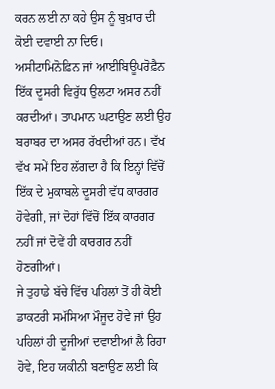ਕਰਨ ਲਈ ਨਾ ਕਹੇ ਉਸ ਨੂੰ ਬੁਖ਼ਾਰ ਦੀ ਕੋਈ ਦਵਾਈ ਨਾ ਦਿਓ।
ਅਸੀਟਾਮਿਨੋਫ਼ਿਨ ਜਾਂ ਆਈਬਿਊਪਰੋਫ਼ੈਨ ਇੱਕ ਦੂਸਰੀ ਵਿਰੁੱਧ ਉਲਟਾ ਅਸਰ ਨਹੀਂ ਕਰਦੀਆਂ। ਤਾਪਮਾਨ ਘਟਾਉਣ ਲਈ ਉਹ ਬਰਾਬਰ ਦਾ ਅਸਰ ਰੱਖਦੀਆਂ ਹਨ। ਵੱਖ ਵੱਖ ਸਮੇਂ ਇਹ ਲੱਗਦਾ ਹੈ ਕਿ ਇਨ੍ਹਾਂ ਵਿੱਚੋਂ ਇੱਕ ਦੇ ਮੁਕਾਬਲੇ ਦੂਸਰੀ ਵੱਧ ਕਾਰਗਰ ਹੋਵੇਗੀ, ਜਾਂ ਦੋਹਾਂ ਵਿੱਚੋਂ ਇੱਕ ਕਾਰਗਰ ਨਹੀਂ ਜਾਂ ਦੋਵੇਂ ਹੀ ਕਾਰਗਰ ਨਹੀਂ ਹੋਣਗੀਆਂ।
ਜੇ ਤੁਹਾਡੇ ਬੱਚੇ ਵਿੱਚ ਪਹਿਲਾਂ ਤੋਂ ਹੀ ਕੋਈ ਡਾਕਟਰੀ ਸਮੱਸਿਆ ਮੌਜੂਦ ਹੋਵੇ ਜਾਂ ਉਹ ਪਹਿਲਾਂ ਹੀ ਦੂਜੀਆਂ ਦਵਾਈਆਂ ਲੈ ਰਿਹਾ ਹੋਵੇ, ਇਹ ਯਕੀਨੀ ਬਣਾਉਣ ਲਈ ਕਿ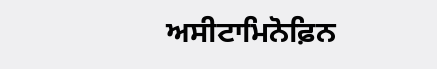ਅਸੀਟਾਮਿਨੋਫ਼ਿਨ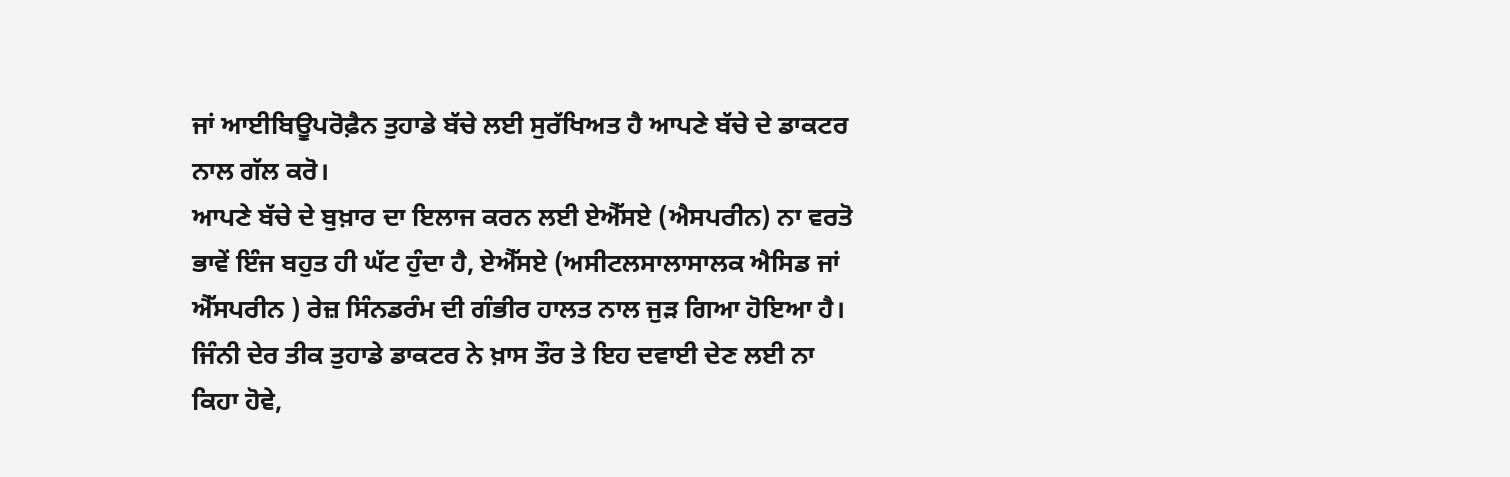ਜਾਂ ਆਈਬਿਊਪਰੋਫ਼ੈਨ ਤੁਹਾਡੇ ਬੱਚੇ ਲਈ ਸੁਰੱਖਿਅਤ ਹੈ ਆਪਣੇ ਬੱਚੇ ਦੇ ਡਾਕਟਰ ਨਾਲ ਗੱਲ ਕਰੋ।
ਆਪਣੇ ਬੱਚੇ ਦੇ ਬੁਖ਼ਾਰ ਦਾ ਇਲਾਜ ਕਰਨ ਲਈ ਏਐੱਸਏ (ਐਸਪਰੀਨ) ਨਾ ਵਰਤੋ
ਭਾਵੇਂ ਇੰਜ ਬਹੁਤ ਹੀ ਘੱਟ ਹੁੰਦਾ ਹੈ, ਏਐੱਸਏ (ਅਸੀਟਲਸਾਲਾਸਾਲਕ ਐਸਿਡ ਜਾਂ ਐੱਸਪਰੀਨ ) ਰੇਜ਼ ਸਿੰਨਡਰੰਮ ਦੀ ਗੰਭੀਰ ਹਾਲਤ ਨਾਲ ਜੁੜ ਗਿਆ ਹੋਇਆ ਹੈ। ਜਿੰਨੀ ਦੇਰ ਤੀਕ ਤੁਹਾਡੇ ਡਾਕਟਰ ਨੇ ਖ਼ਾਸ ਤੌਰ ਤੇ ਇਹ ਦਵਾਈ ਦੇਣ ਲਈ ਨਾ ਕਿਹਾ ਹੋਵੇ,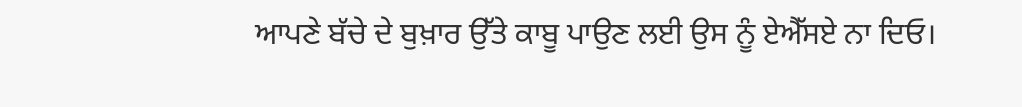ਆਪਣੇ ਬੱਚੇ ਦੇ ਬੁਖ਼ਾਰ ਉੱਤੇ ਕਾਬੂ ਪਾਉਣ ਲਈ ਉਸ ਨੂੰ ਏਐੱਸਏ ਨਾ ਦਿਓ।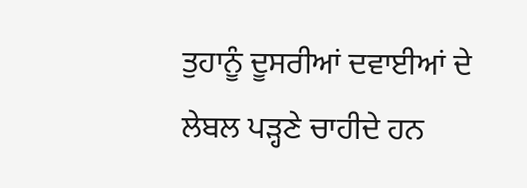ਤੁਹਾਨੂੰ ਦੂਸਰੀਆਂ ਦਵਾਈਆਂ ਦੇ ਲੇਬਲ ਪੜ੍ਹਣੇ ਚਾਹੀਦੇ ਹਨ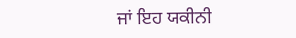ਜਾਂ ਇਹ ਯਕੀਨੀ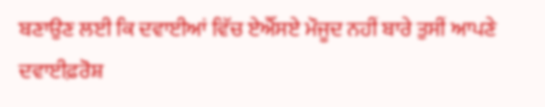ਬਣਾਉਣ ਲਈ ਕਿ ਦਵਾਈਆਂ ਵਿੱਚ ਏਐੱਸਏ ਮੌਜੂਦ ਨਹੀਂ ਬਾਰੇ ਤੁਸੀਂ ਆਪਣੇ ਦਵਾਈਫ਼ਰੋਸ਼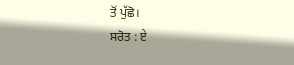ਤੋਂ ਪੁੱਛੋ।
ਸਰੋਤ : ਏ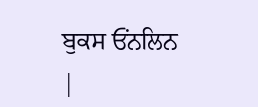ਬੁਕਸ ਓਂਨਲਿਨ
|